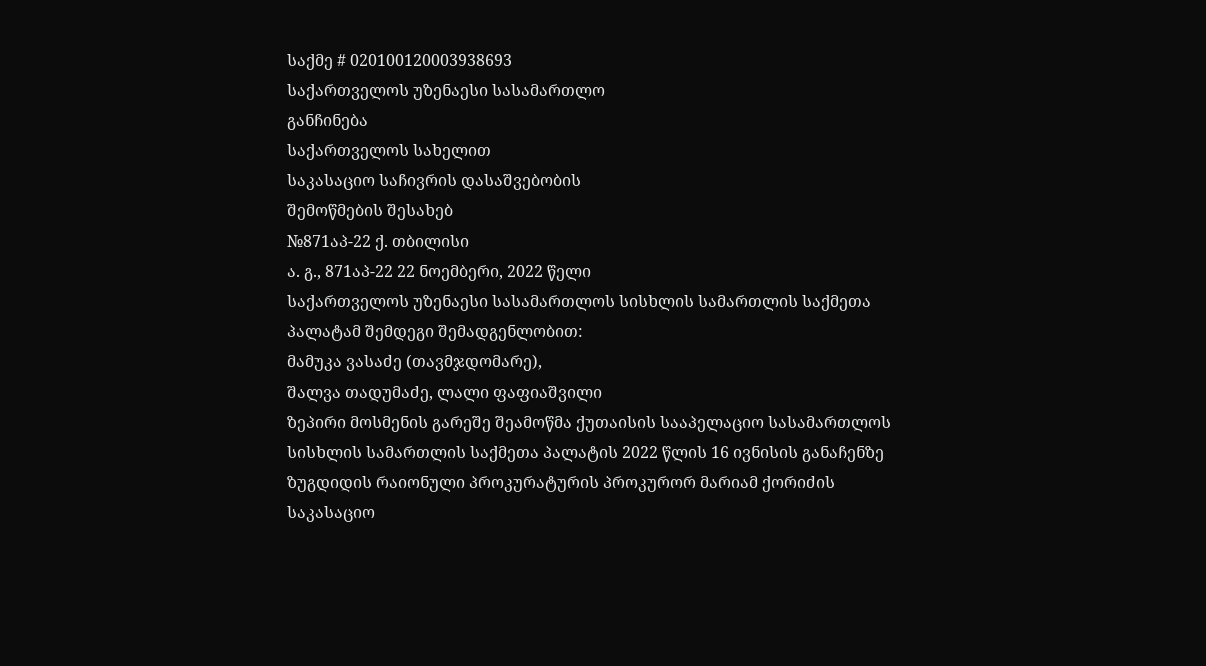საქმე # 020100120003938693
საქართველოს უზენაესი სასამართლო
განჩინება
საქართველოს სახელით
საკასაციო საჩივრის დასაშვებობის
შემოწმების შესახებ
№871აპ-22 ქ. თბილისი
ა. გ., 871აპ-22 22 ნოემბერი, 2022 წელი
საქართველოს უზენაესი სასამართლოს სისხლის სამართლის საქმეთა პალატამ შემდეგი შემადგენლობით:
მამუკა ვასაძე (თავმჯდომარე),
შალვა თადუმაძე, ლალი ფაფიაშვილი
ზეპირი მოსმენის გარეშე შეამოწმა ქუთაისის სააპელაციო სასამართლოს სისხლის სამართლის საქმეთა პალატის 2022 წლის 16 ივნისის განაჩენზე ზუგდიდის რაიონული პროკურატურის პროკურორ მარიამ ქორიძის საკასაციო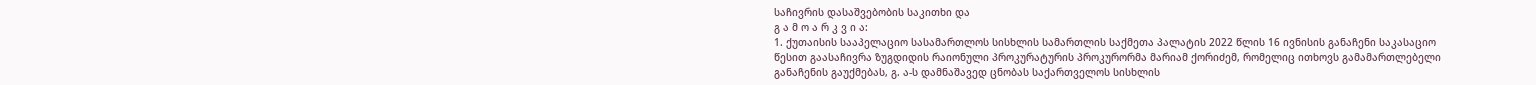საჩივრის დასაშვებობის საკითხი და
გ ა მ ო ა რ კ ვ ი ა:
1. ქუთაისის სააპელაციო სასამართლოს სისხლის სამართლის საქმეთა პალატის 2022 წლის 16 ივნისის განაჩენი საკასაციო წესით გაასაჩივრა ზუგდიდის რაიონული პროკურატურის პროკურორმა მარიამ ქორიძემ, რომელიც ითხოვს გამამართლებელი განაჩენის გაუქმებას, გ. ა-ს დამნაშავედ ცნობას საქართველოს სისხლის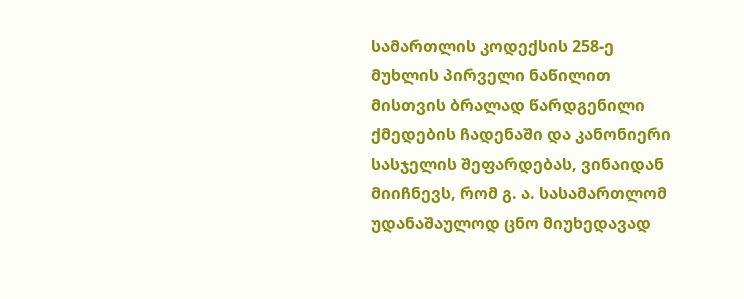სამართლის კოდექსის 258-ე მუხლის პირველი ნაწილით მისთვის ბრალად წარდგენილი ქმედების ჩადენაში და კანონიერი სასჯელის შეფარდებას, ვინაიდან მიიჩნევს, რომ გ. ა. სასამართლომ უდანაშაულოდ ცნო მიუხედავად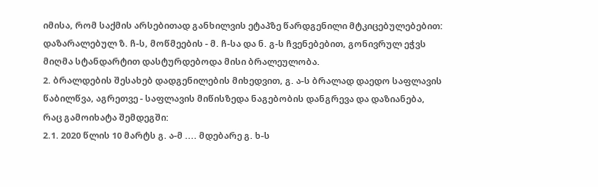იმისა, რომ საქმის არსებითად განხილვის ეტაპზე წარდგენილი მტკიცებულებებით: დაზარალებულ ზ. ჩ-ს, მოწმეების - მ. ჩ-სა და ნ. გ-ს ჩვენებებით, გონივრულ ეჭვს მიღმა სტანდარტით დასტურდებოდა მისი ბრალეულობა.
2. ბრალდების შესახებ დადგენილების მიხედვით, გ. ა-ს ბრალად დაედო საფლავის წაბილწვა, აგრეთვე - საფლავის მიწისზედა ნაგებობის დანგრევა და დაზიანება, რაც გამოიხატა შემდეგში:
2.1. 2020 წლის 10 მარტს გ. ა-მ .... მდებარე გ. ხ-ს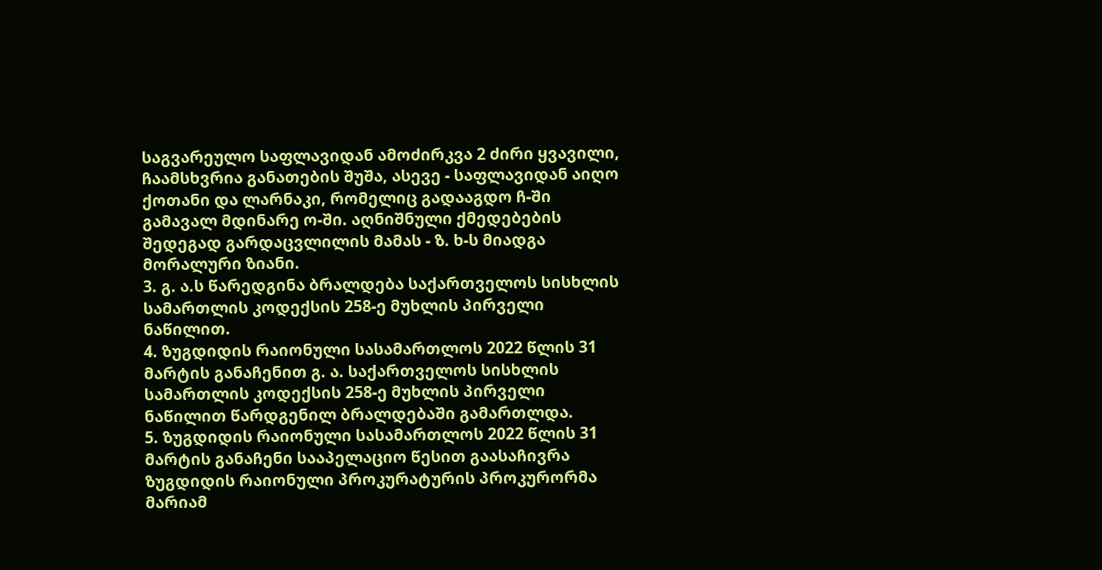საგვარეულო საფლავიდან ამოძირკვა 2 ძირი ყვავილი, ჩაამსხვრია განათების შუშა, ასევე - საფლავიდან აიღო ქოთანი და ლარნაკი, რომელიც გადააგდო ჩ-ში გამავალ მდინარე ო-ში. აღნიშნული ქმედებების შედეგად გარდაცვლილის მამას - ზ. ხ-ს მიადგა მორალური ზიანი.
3. გ. ა.ს წარედგინა ბრალდება საქართველოს სისხლის სამართლის კოდექსის 258-ე მუხლის პირველი ნაწილით.
4. ზუგდიდის რაიონული სასამართლოს 2022 წლის 31 მარტის განაჩენით გ. ა. საქართველოს სისხლის სამართლის კოდექსის 258-ე მუხლის პირველი ნაწილით წარდგენილ ბრალდებაში გამართლდა.
5. ზუგდიდის რაიონული სასამართლოს 2022 წლის 31 მარტის განაჩენი სააპელაციო წესით გაასაჩივრა ზუგდიდის რაიონული პროკურატურის პროკურორმა მარიამ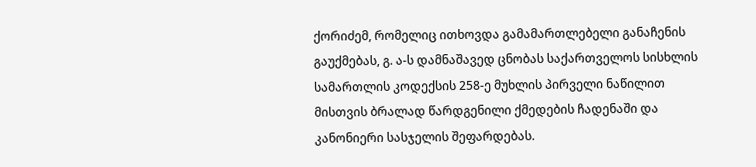ქორიძემ, რომელიც ითხოვდა გამამართლებელი განაჩენის გაუქმებას, გ. ა-ს დამნაშავედ ცნობას საქართველოს სისხლის სამართლის კოდექსის 258-ე მუხლის პირველი ნაწილით მისთვის ბრალად წარდგენილი ქმედების ჩადენაში და კანონიერი სასჯელის შეფარდებას.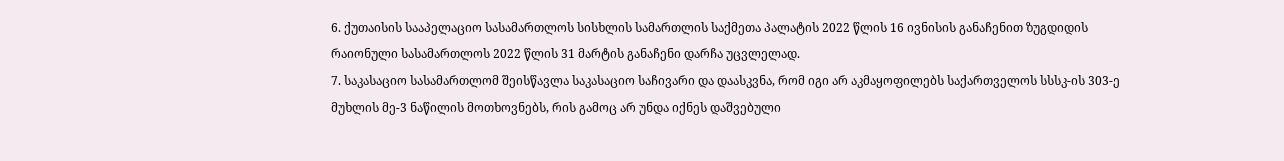6. ქუთაისის სააპელაციო სასამართლოს სისხლის სამართლის საქმეთა პალატის 2022 წლის 16 ივნისის განაჩენით ზუგდიდის რაიონული სასამართლოს 2022 წლის 31 მარტის განაჩენი დარჩა უცვლელად.
7. საკასაციო სასამართლომ შეისწავლა საკასაციო საჩივარი და დაასკვნა, რომ იგი არ აკმაყოფილებს საქართველოს სსსკ-ის 303-ე მუხლის მე-3 ნაწილის მოთხოვნებს, რის გამოც არ უნდა იქნეს დაშვებული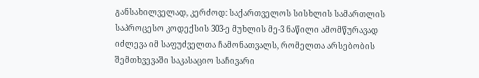განსახილველად, კერძოდ: საქართველოს სისხლის სამართლის საპროცესო კოდექსის 303-ე მუხლის მე-3 ნაწილი ამომწურავად იძლევა იმ საფუძველთა ჩამონათვალს, რომელთა არსებობის შემთხვევაში საკასაციო საჩივარი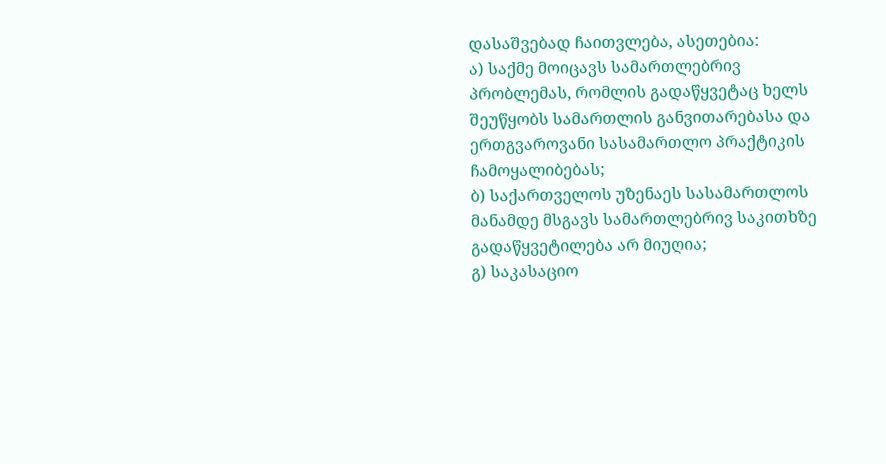დასაშვებად ჩაითვლება, ასეთებია:
ა) საქმე მოიცავს სამართლებრივ პრობლემას, რომლის გადაწყვეტაც ხელს შეუწყობს სამართლის განვითარებასა და ერთგვაროვანი სასამართლო პრაქტიკის ჩამოყალიბებას;
ბ) საქართველოს უზენაეს სასამართლოს მანამდე მსგავს სამართლებრივ საკითხზე გადაწყვეტილება არ მიუღია;
გ) საკასაციო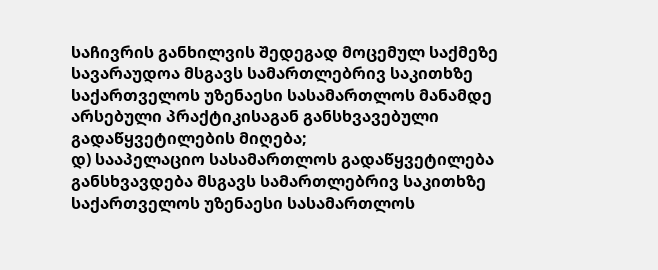საჩივრის განხილვის შედეგად მოცემულ საქმეზე სავარაუდოა მსგავს სამართლებრივ საკითხზე საქართველოს უზენაესი სასამართლოს მანამდე არსებული პრაქტიკისაგან განსხვავებული გადაწყვეტილების მიღება;
დ) სააპელაციო სასამართლოს გადაწყვეტილება განსხვავდება მსგავს სამართლებრივ საკითხზე საქართველოს უზენაესი სასამართლოს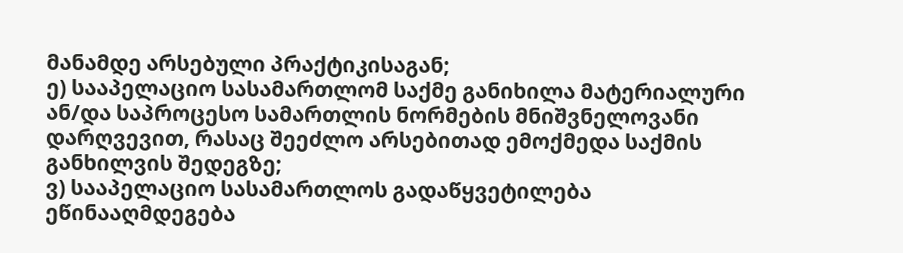მანამდე არსებული პრაქტიკისაგან;
ე) სააპელაციო სასამართლომ საქმე განიხილა მატერიალური ან/და საპროცესო სამართლის ნორმების მნიშვნელოვანი დარღვევით, რასაც შეეძლო არსებითად ემოქმედა საქმის განხილვის შედეგზე;
ვ) სააპელაციო სასამართლოს გადაწყვეტილება ეწინააღმდეგება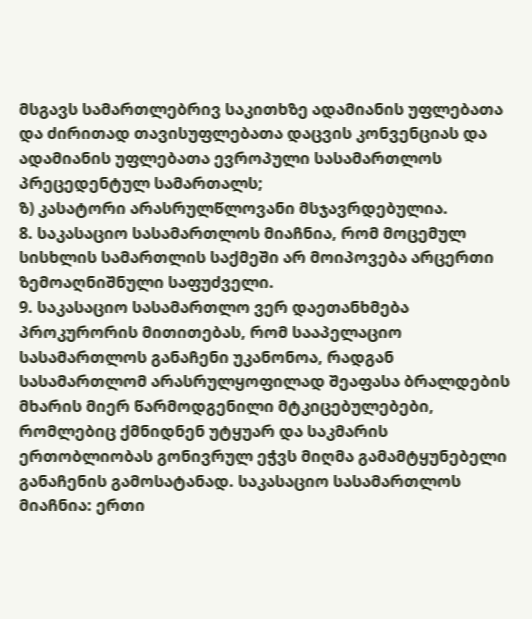მსგავს სამართლებრივ საკითხზე ადამიანის უფლებათა და ძირითად თავისუფლებათა დაცვის კონვენციას და ადამიანის უფლებათა ევროპული სასამართლოს პრეცედენტულ სამართალს;
ზ) კასატორი არასრულწლოვანი მსჯავრდებულია.
8. საკასაციო სასამართლოს მიაჩნია, რომ მოცემულ სისხლის სამართლის საქმეში არ მოიპოვება არცერთი ზემოაღნიშნული საფუძველი.
9. საკასაციო სასამართლო ვერ დაეთანხმება პროკურორის მითითებას, რომ სააპელაციო სასამართლოს განაჩენი უკანონოა, რადგან სასამართლომ არასრულყოფილად შეაფასა ბრალდების მხარის მიერ წარმოდგენილი მტკიცებულებები, რომლებიც ქმნიდნენ უტყუარ და საკმარის ერთობლიობას გონივრულ ეჭვს მიღმა გამამტყუნებელი განაჩენის გამოსატანად. საკასაციო სასამართლოს მიაჩნია: ერთი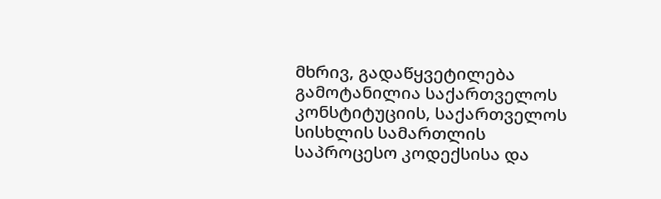მხრივ, გადაწყვეტილება გამოტანილია საქართველოს კონსტიტუციის, საქართველოს სისხლის სამართლის საპროცესო კოდექსისა და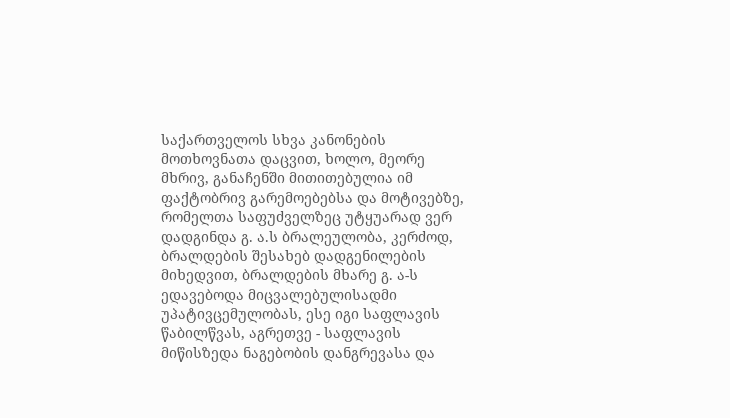საქართველოს სხვა კანონების მოთხოვნათა დაცვით, ხოლო, მეორე მხრივ, განაჩენში მითითებულია იმ ფაქტობრივ გარემოებებსა და მოტივებზე, რომელთა საფუძველზეც უტყუარად ვერ დადგინდა გ. ა.ს ბრალეულობა, კერძოდ, ბრალდების შესახებ დადგენილების მიხედვით, ბრალდების მხარე გ. ა-ს ედავებოდა მიცვალებულისადმი უპატივცემულობას, ესე იგი საფლავის წაბილწვას, აგრეთვე - საფლავის მიწისზედა ნაგებობის დანგრევასა და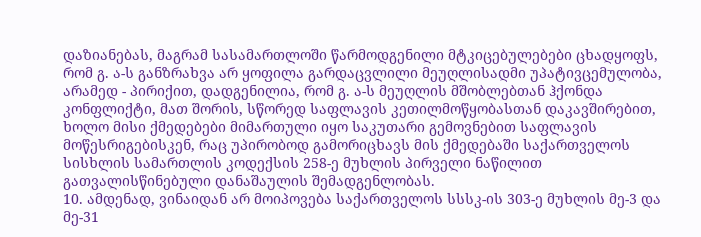დაზიანებას, მაგრამ სასამართლოში წარმოდგენილი მტკიცებულებები ცხადყოფს, რომ გ. ა-ს განზრახვა არ ყოფილა გარდაცვლილი მეუღლისადმი უპატივცემულობა, არამედ - პირიქით, დადგენილია, რომ გ. ა-ს მეუღლის მშობლებთან ჰქონდა კონფლიქტი, მათ შორის, სწორედ საფლავის კეთილმოწყობასთან დაკავშირებით, ხოლო მისი ქმედებები მიმართული იყო საკუთარი გემოვნებით საფლავის მოწესრიგებისკენ, რაც უპირობოდ გამორიცხავს მის ქმედებაში საქართველოს სისხლის სამართლის კოდექსის 258-ე მუხლის პირველი ნაწილით გათვალისწინებული დანაშაულის შემადგენლობას.
10. ამდენად, ვინაიდან არ მოიპოვება საქართველოს სსსკ-ის 303-ე მუხლის მე-3 და მე-31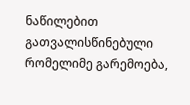ნაწილებით გათვალისწინებული რომელიმე გარემოება,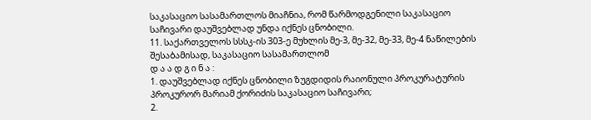საკასაციო სასამართლოს მიაჩნია, რომ წარმოდგენილი საკასაციო საჩივარი დაუშვებლად უნდა იქნეს ცნობილი.
11. საქართველოს სსსკ-ის 303-ე მუხლის მე-3, მე-32, მე-33, მე-4 ნაწილების შესაბამისად, საკასაციო სასამართლომ
დ ა ა დ გ ი ნ ა :
1. დაუშვებლად იქნეს ცნობილი ზუგდიდის რაიონული პროკურატურის პროკურორ მარიამ ქორიძის საკასაციო საჩივარი;
2.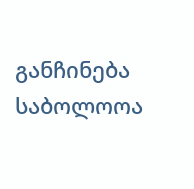განჩინება საბოლოოა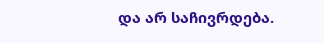და არ საჩივრდება.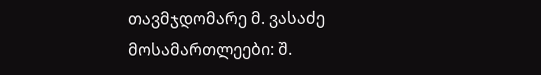თავმჯდომარე მ. ვასაძე
მოსამართლეები: შ.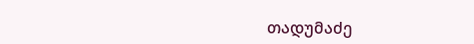თადუმაძე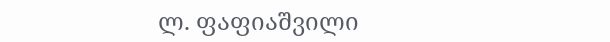ლ. ფაფიაშვილი